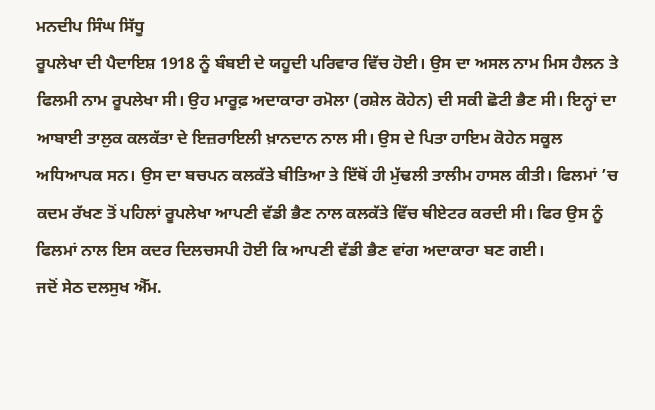ਮਨਦੀਪ ਸਿੰਘ ਸਿੱਧੂ
ਰੂਪਲੇਖਾ ਦੀ ਪੈਦਾਇਸ਼ 1918 ਨੂੰ ਬੰਬਈ ਦੇ ਯਹੂਦੀ ਪਰਿਵਾਰ ਵਿੱਚ ਹੋਈ। ਉਸ ਦਾ ਅਸਲ ਨਾਮ ਮਿਸ ਹੈਲਨ ਤੇ ਫਿਲਮੀ ਨਾਮ ਰੂਪਲੇਖਾ ਸੀ। ਉਹ ਮਾਰੂਫ਼ ਅਦਾਕਾਰਾ ਰਮੋਲਾ (ਰਸ਼ੇਲ ਕੋਹੇਨ) ਦੀ ਸਕੀ ਛੋਟੀ ਭੈਣ ਸੀ। ਇਨ੍ਹਾਂ ਦਾ ਆਬਾਈ ਤਾਲੁਕ ਕਲਕੱਤਾ ਦੇ ਇਜ਼ਰਾਇਲੀ ਖ਼ਾਨਦਾਨ ਨਾਲ ਸੀ। ਉਸ ਦੇ ਪਿਤਾ ਹਾਇਮ ਕੋਹੇਨ ਸਕੂਲ ਅਧਿਆਪਕ ਸਨ। ਉਸ ਦਾ ਬਚਪਨ ਕਲਕੱਤੇ ਬੀਤਿਆ ਤੇ ਇੱਥੋਂ ਹੀ ਮੁੱਢਲੀ ਤਾਲੀਮ ਹਾਸਲ ਕੀਤੀ। ਫਿਲਮਾਂ ’ਚ ਕਦਮ ਰੱਖਣ ਤੋਂ ਪਹਿਲਾਂ ਰੂਪਲੇਖਾ ਆਪਣੀ ਵੱਡੀ ਭੈਣ ਨਾਲ ਕਲਕੱਤੇ ਵਿੱਚ ਥੀਏਟਰ ਕਰਦੀ ਸੀ। ਫਿਰ ਉਸ ਨੂੰ ਫਿਲਮਾਂ ਨਾਲ ਇਸ ਕਦਰ ਦਿਲਚਸਪੀ ਹੋਈ ਕਿ ਆਪਣੀ ਵੱਡੀ ਭੈਣ ਵਾਂਗ ਅਦਾਕਾਰਾ ਬਣ ਗਈ।
ਜਦੋਂ ਸੇਠ ਦਲਸੁਖ ਐੱਮ.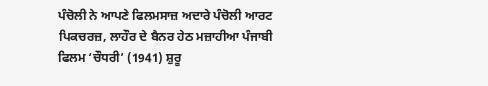ਪੰਚੋਲੀ ਨੇ ਆਪਣੇ ਫਿਲਮਸਾਜ਼ ਅਦਾਰੇ ਪੰਚੋਲੀ ਆਰਟ ਪਿਕਚਰਜ਼, ਲਾਹੌਰ ਦੇ ਬੈਨਰ ਹੇਠ ਮਜ਼ਾਹੀਆ ਪੰਜਾਬੀ ਫਿਲਮ ‘ਚੌਧਰੀ’ (1941) ਸ਼ੁਰੂ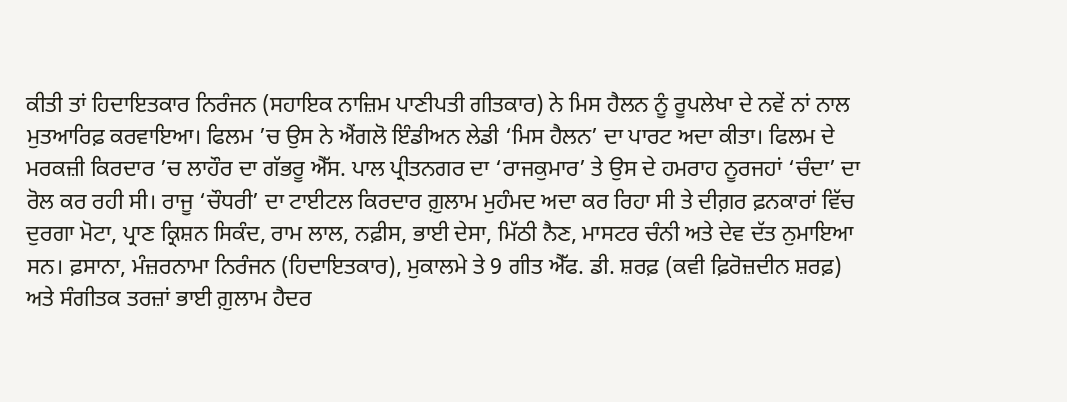ਕੀਤੀ ਤਾਂ ਹਿਦਾਇਤਕਾਰ ਨਿਰੰਜਨ (ਸਹਾਇਕ ਨਾਜ਼ਿਮ ਪਾਣੀਪਤੀ ਗੀਤਕਾਰ) ਨੇ ਮਿਸ ਹੈਲਨ ਨੂੰ ਰੂਪਲੇਖਾ ਦੇ ਨਵੇਂ ਨਾਂ ਨਾਲ ਮੁਤਆਰਿਫ਼ ਕਰਵਾਇਆ। ਫਿਲਮ ’ਚ ਉਸ ਨੇ ਐਂਗਲੋ ਇੰਡੀਅਨ ਲੇਡੀ ‘ਮਿਸ ਹੈਲਨ’ ਦਾ ਪਾਰਟ ਅਦਾ ਕੀਤਾ। ਫਿਲਮ ਦੇ ਮਰਕਜ਼ੀ ਕਿਰਦਾਰ ’ਚ ਲਾਹੌਰ ਦਾ ਗੱਭਰੂ ਐੱਸ. ਪਾਲ ਪ੍ਰੀਤਨਗਰ ਦਾ ‘ਰਾਜਕੁਮਾਰ’ ਤੇ ਉਸ ਦੇ ਹਮਰਾਹ ਨੂਰਜਹਾਂ ‘ਚੰਦਾ’ ਦਾ ਰੋਲ ਕਰ ਰਹੀ ਸੀ। ਰਾਜੂ ‘ਚੌਧਰੀ’ ਦਾ ਟਾਈਟਲ ਕਿਰਦਾਰ ਗ਼ੁਲਾਮ ਮੁਹੰਮਦ ਅਦਾ ਕਰ ਰਿਹਾ ਸੀ ਤੇ ਦੀਗ਼ਰ ਫ਼ਨਕਾਰਾਂ ਵਿੱਚ ਦੁਰਗਾ ਮੋਟਾ, ਪ੍ਰਾਣ ਕ੍ਰਿਸ਼ਨ ਸਿਕੰਦ, ਰਾਮ ਲਾਲ, ਨਫ਼ੀਸ, ਭਾਈ ਦੇਸਾ, ਮਿੱਠੀ ਨੈਣ, ਮਾਸਟਰ ਚੰਨੀ ਅਤੇ ਦੇਵ ਦੱਤ ਨੁਮਾਇਆ ਸਨ। ਫ਼ਸਾਨਾ, ਮੰਜ਼ਰਨਾਮਾ ਨਿਰੰਜਨ (ਹਿਦਾਇਤਕਾਰ), ਮੁਕਾਲਮੇ ਤੇ 9 ਗੀਤ ਐੱਫ. ਡੀ. ਸ਼ਰਫ਼ (ਕਵੀ ਫ਼ਿਰੋਜ਼ਦੀਨ ਸ਼ਰਫ਼) ਅਤੇ ਸੰਗੀਤਕ ਤਰਜ਼ਾਂ ਭਾਈ ਗ਼ੁਲਾਮ ਹੈਦਰ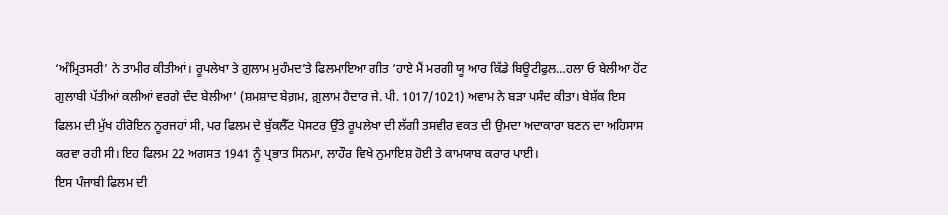‘ਅੰਮ੍ਰਿਤਸਰੀ’ ਨੇ ਤਾਮੀਰ ਕੀਤੀਆਂ। ਰੂਪਲੇਖਾ ਤੇ ਗ਼ੁਲਾਮ ਮੁਹੰਮਦ’ਤੇ ਫਿਲਮਾਇਆ ਗੀਤ ‘ਹਾਏ ਮੈਂ ਮਰਗੀ ਯੂ ਆਰ ਕਿੱਡੇ ਬਿਊਟੀਫੁਲ…ਹਲਾ ਓ ਬੇਲੀਆ ਹੋਂਟ ਗੁਲਾਬੀ ਪੱਤੀਆਂ ਕਲੀਆਂ ਵਰਗੇ ਦੰਦ ਬੇਲੀਆ’ (ਸ਼ਮਸ਼ਾਦ ਬੇਗ਼ਮ, ਗ਼ੁਲਾਮ ਹੈਦਾਰ ਜੇ. ਪੀ. 1017/1021) ਅਵਾਮ ਨੇ ਬੜਾ ਪਸੰਦ ਕੀਤਾ। ਬੇਸ਼ੱਕ ਇਸ ਫਿਲਮ ਦੀ ਮੁੱਖ ਹੀਰੋਇਨ ਨੂਰਜਹਾਂ ਸੀ, ਪਰ ਫਿਲਮ ਦੇ ਬੁੱਕਲੈੱਟ ਪੋਸਟਰ ਉੱਤੇ ਰੂਪਲੇਖਾ ਦੀ ਲੱਗੀ ਤਸਵੀਰ ਵਕਤ ਦੀ ਉਮਦਾ ਅਦਾਕਾਰਾ ਬਣਨ ਦਾ ਅਹਿਸਾਸ ਕਰਵਾ ਰਹੀ ਸੀ। ਇਹ ਫਿਲਮ 22 ਅਗਸਤ 1941 ਨੂੰ ਪ੍ਰਭਾਤ ਸਿਨਮਾ, ਲਾਹੌਰ ਵਿਖੇ ਨੁਮਾਇਸ਼ ਹੋਈ ਤੇ ਕਾਮਯਾਬ ਕਰਾਰ ਪਾਈ।
ਇਸ ਪੰਜਾਬੀ ਫਿਲਮ ਦੀ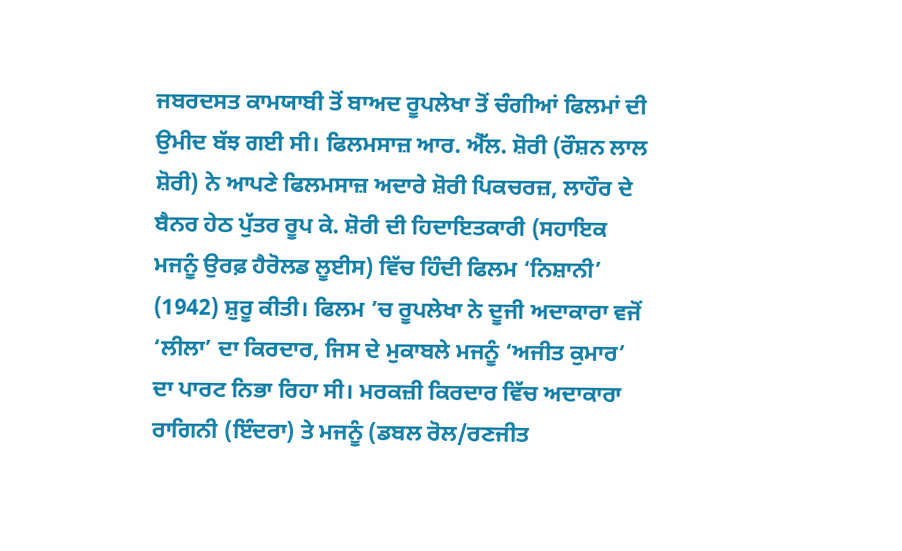ਜਬਰਦਸਤ ਕਾਮਯਾਬੀ ਤੋਂ ਬਾਅਦ ਰੂਪਲੇਖਾ ਤੋਂ ਚੰਗੀਆਂ ਫਿਲਮਾਂ ਦੀ ਉਮੀਦ ਬੱਝ ਗਈ ਸੀ। ਫਿਲਮਸਾਜ਼ ਆਰ. ਐੱਲ. ਸ਼ੋਰੀ (ਰੌਸ਼ਨ ਲਾਲ ਸ਼ੋਰੀ) ਨੇ ਆਪਣੇ ਫਿਲਮਸਾਜ਼ ਅਦਾਰੇ ਸ਼ੋਰੀ ਪਿਕਚਰਜ਼, ਲਾਹੌਰ ਦੇ ਬੈਨਰ ਹੇਠ ਪੁੱਤਰ ਰੂਪ ਕੇ. ਸ਼ੋਰੀ ਦੀ ਹਿਦਾਇਤਕਾਰੀ (ਸਹਾਇਕ ਮਜਨੂੰ ਉਰਫ਼ ਹੈਰੋਲਡ ਲੂਈਸ) ਵਿੱਚ ਹਿੰਦੀ ਫਿਲਮ ‘ਨਿਸ਼ਾਨੀ’ (1942) ਸ਼ੁਰੂ ਕੀਤੀ। ਫਿਲਮ ’ਚ ਰੂਪਲੇਖਾ ਨੇ ਦੂਜੀ ਅਦਾਕਾਰਾ ਵਜੋਂ ‘ਲੀਲਾ’ ਦਾ ਕਿਰਦਾਰ, ਜਿਸ ਦੇ ਮੁਕਾਬਲੇ ਮਜਨੂੰ ‘ਅਜੀਤ ਕੁਮਾਰ’ ਦਾ ਪਾਰਟ ਨਿਭਾ ਰਿਹਾ ਸੀ। ਮਰਕਜ਼ੀ ਕਿਰਦਾਰ ਵਿੱਚ ਅਦਾਕਾਰਾ ਰਾਗਿਨੀ (ਇੰਦਰਾ) ਤੇ ਮਜਨੂੰ (ਡਬਲ ਰੋਲ/ਰਣਜੀਤ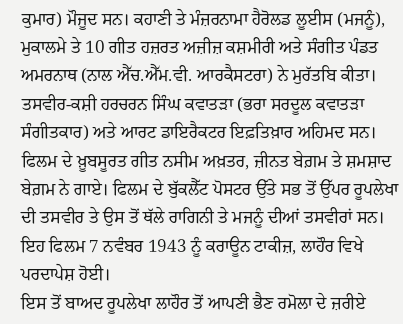ਕੁਮਾਰ) ਮੌਜੂਦ ਸਨ। ਕਹਾਣੀ ਤੇ ਮੰਜ਼ਰਨਾਮਾ ਹੈਰੋਲਡ ਲੂਈਸ (ਮਜਨੂੰ), ਮੁਕਾਲਮੇ ਤੇ 10 ਗੀਤ ਹਜ਼ਰਤ ਅਜ਼ੀਜ਼ ਕਸ਼ਮੀਰੀ ਅਤੇ ਸੰਗੀਤ ਪੰਡਤ ਅਮਰਨਾਥ (ਨਾਲ ਐੱਚ.ਐੱਮ.ਵੀ. ਆਰਕੈਸਟਰਾ) ਨੇ ਮੁਰੱਤਬਿ ਕੀਤਾ। ਤਸਵੀਰ-ਕਸ਼ੀ ਹਰਚਰਨ ਸਿੰਘ ਕਵਾਤੜਾ (ਭਰਾ ਸਰਦੂਲ ਕਵਾਤੜਾ ਸੰਗੀਤਕਾਰ) ਅਤੇ ਆਰਟ ਡਾਇਰੈਕਟਰ ਇਫ਼ਤਿਖ਼ਾਰ ਅਹਿਮਦ ਸਨ। ਫਿਲਮ ਦੇ ਖ਼ੂਬਸੂਰਤ ਗੀਤ ਨਸੀਮ ਅਖ਼ਤਰ, ਜ਼ੀਨਤ ਬੇਗ਼ਮ ਤੇ ਸ਼ਮਸ਼ਾਦ ਬੇਗ਼ਮ ਨੇ ਗਾਏ। ਫਿਲਮ ਦੇ ਬੁੱਕਲੈੱਟ ਪੋਸਟਰ ਉੱਤੇ ਸਭ ਤੋਂ ਉੱਪਰ ਰੂਪਲੇਖਾ ਦੀ ਤਸਵੀਰ ਤੇ ਉਸ ਤੋਂ ਥੱਲੇ ਰਾਗਿਨੀ ਤੇ ਮਜਨੂੰ ਦੀਆਂ ਤਸਵੀਰਾਂ ਸਨ। ਇਹ ਫਿਲਮ 7 ਨਵੰਬਰ 1943 ਨੂੰ ਕਰਾਊਨ ਟਾਕੀਜ਼, ਲਾਹੌਰ ਵਿਖੇ ਪਰਦਾਪੇਸ਼ ਹੋਈ।
ਇਸ ਤੋਂ ਬਾਅਦ ਰੂਪਲੇਖਾ ਲਾਹੌਰ ਤੋਂ ਆਪਣੀ ਭੈਣ ਰਮੋਲਾ ਦੇ ਜ਼ਰੀਏ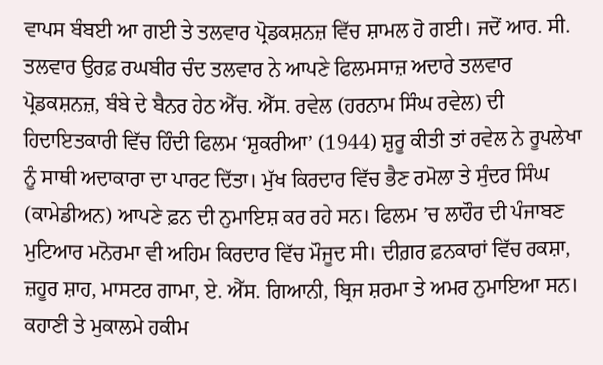ਵਾਪਸ ਬੰਬਈ ਆ ਗਈ ਤੇ ਤਲਵਾਰ ਪ੍ਰੋਡਕਸ਼ਨਜ਼ ਵਿੱਚ ਸ਼ਾਮਲ ਹੋ ਗਈ। ਜਦੋਂ ਆਰ. ਸੀ. ਤਲਵਾਰ ਉਰਫ਼ ਰਘਬੀਰ ਚੰਦ ਤਲਵਾਰ ਨੇ ਆਪਣੇ ਫਿਲਮਸਾਜ਼ ਅਦਾਰੇ ਤਲਵਾਰ ਪ੍ਰੋਡਕਸ਼ਨਜ਼, ਬੰਬੇ ਦੇ ਬੈਨਰ ਹੇਠ ਐੱਚ. ਐੱਸ. ਰਵੇਲ (ਹਰਨਾਮ ਸਿੰਘ ਰਵੇਲ) ਦੀ ਹਿਦਾਇਤਕਾਰੀ ਵਿੱਚ ਹਿੰਦੀ ਫਿਲਮ ‘ਸ਼ੁਕਰੀਆ’ (1944) ਸ਼ੁਰੂ ਕੀਤੀ ਤਾਂ ਰਵੇਲ ਨੇ ਰੂਪਲੇਖਾ ਨੂੰ ਸਾਥੀ ਅਦਾਕਾਰਾ ਦਾ ਪਾਰਟ ਦਿੱਤਾ। ਮੁੱਖ ਕਿਰਦਾਰ ਵਿੱਚ ਭੈਣ ਰਮੋਲਾ ਤੇ ਸੁੰਦਰ ਸਿੰਘ (ਕਾਮੇਡੀਅਨ) ਆਪਣੇ ਫ਼ਨ ਦੀ ਨੁਮਾਇਸ਼ ਕਰ ਰਹੇ ਸਨ। ਫਿਲਮ ’ਚ ਲਾਹੌਰ ਦੀ ਪੰਜਾਬਣ ਮੁਟਿਆਰ ਮਨੋਰਮਾ ਵੀ ਅਹਿਮ ਕਿਰਦਾਰ ਵਿੱਚ ਮੌਜੂਦ ਸੀ। ਦੀਗ਼ਰ ਫ਼ਨਕਾਰਾਂ ਵਿੱਚ ਰਕਸ਼ਾ, ਜ਼ਹੂਰ ਸ਼ਾਹ, ਮਾਸਟਰ ਗਾਮਾ, ਏ. ਐੱਸ. ਗਿਆਨੀ, ਬ੍ਰਿਜ ਸ਼ਰਮਾ ਤੇ ਅਮਰ ਨੁਮਾਇਆ ਸਨ। ਕਹਾਣੀ ਤੇ ਮੁਕਾਲਮੇ ਹਕੀਮ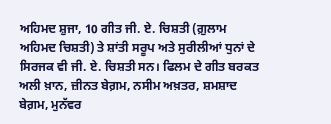ਅਹਿਮਦ ਸ਼ੁਜਾ, 10 ਗੀਤ ਜੀ. ਏ. ਚਿਸ਼ਤੀ (ਗ਼ੁਲਾਮ ਅਹਿਮਦ ਚਿਸ਼ਤੀ) ਤੇ ਸ਼ਾਂਤੀ ਸਰੂਪ ਅਤੇ ਸੁਰੀਲੀਆਂ ਧੁਨਾਂ ਦੇ ਸਿਰਜਕ ਵੀ ਜੀ. ਏ. ਚਿਸ਼ਤੀ ਸਨ। ਫਿਲਮ ਦੇ ਗੀਤ ਬਰਕਤ ਅਲੀ ਖ਼ਾਨ, ਜ਼ੀਨਤ ਬੇਗ਼ਮ, ਨਸੀਮ ਅਖ਼ਤਰ, ਸ਼ਮਸ਼ਾਦ ਬੇਗ਼ਮ, ਮੁਨੱਵਰ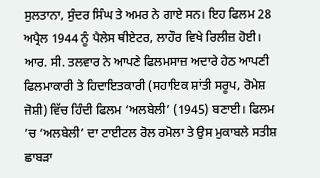ਸੁਲਤਾਨਾ, ਸੁੰਦਰ ਸਿੰਘ ਤੇ ਅਮਰ ਨੇ ਗਾਏ ਸਨ। ਇਹ ਫਿਲਮ 28 ਅਪ੍ਰੈਲ 1944 ਨੂੰ ਪੈਲੇਸ ਥੀਏਟਰ, ਲਾਹੌਰ ਵਿਖੇ ਰਿਲੀਜ਼ ਹੋਈ।
ਆਰ. ਸੀ. ਤਲਵਾਰ ਨੇ ਆਪਣੇ ਫਿਲਮਸਾਜ਼ ਅਦਾਰੇ ਹੇਠ ਆਪਣੀ ਫਿਲਮਾਕਾਰੀ ਤੇ ਹਿਦਾਇਤਕਾਰੀ (ਸਹਾਇਕ ਸ਼ਾਂਤੀ ਸਰੂਪ, ਰੋਮੇਸ਼ ਜੋਸ਼ੀ) ਵਿੱਚ ਹਿੰਦੀ ਫਿਲਮ ‘ਅਲਬੇਲੀ’ (1945) ਬਣਾਈ। ਫਿਲਮ ’ਚ ‘ਅਲਬੇਲੀ’ ਦਾ ਟਾਈਟਲ ਰੋਲ ਰਮੋਲਾ ਤੇ ਉਸ ਮੁਕਾਬਲੇ ਸਤੀਸ਼ ਛਾਬੜਾ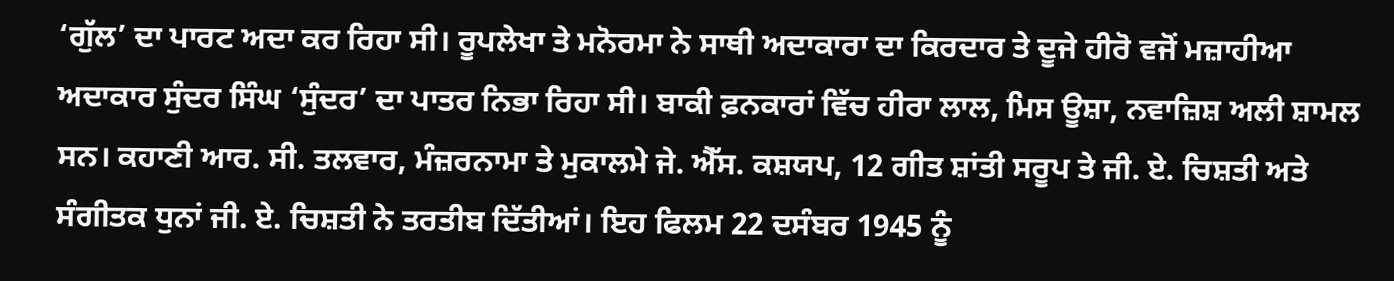‘ਗੁੱਲ’ ਦਾ ਪਾਰਟ ਅਦਾ ਕਰ ਰਿਹਾ ਸੀ। ਰੂਪਲੇਖਾ ਤੇ ਮਨੋਰਮਾ ਨੇ ਸਾਥੀ ਅਦਾਕਾਰਾ ਦਾ ਕਿਰਦਾਰ ਤੇ ਦੂਜੇ ਹੀਰੋ ਵਜੋਂ ਮਜ਼ਾਹੀਆ ਅਦਾਕਾਰ ਸੁੰਦਰ ਸਿੰਘ ‘ਸੁੰਦਰ’ ਦਾ ਪਾਤਰ ਨਿਭਾ ਰਿਹਾ ਸੀ। ਬਾਕੀ ਫ਼ਨਕਾਰਾਂ ਵਿੱਚ ਹੀਰਾ ਲਾਲ, ਮਿਸ ਊਸ਼ਾ, ਨਵਾਜ਼ਿਸ਼ ਅਲੀ ਸ਼ਾਮਲ ਸਨ। ਕਹਾਣੀ ਆਰ. ਸੀ. ਤਲਵਾਰ, ਮੰਜ਼ਰਨਾਮਾ ਤੇ ਮੁਕਾਲਮੇ ਜੇ. ਐੱਸ. ਕਸ਼ਯਪ, 12 ਗੀਤ ਸ਼ਾਂਤੀ ਸਰੂਪ ਤੇ ਜੀ. ਏ. ਚਿਸ਼ਤੀ ਅਤੇ ਸੰਗੀਤਕ ਧੁਨਾਂ ਜੀ. ਏ. ਚਿਸ਼ਤੀ ਨੇ ਤਰਤੀਬ ਦਿੱਤੀਆਂ। ਇਹ ਫਿਲਮ 22 ਦਸੰਬਰ 1945 ਨੂੰ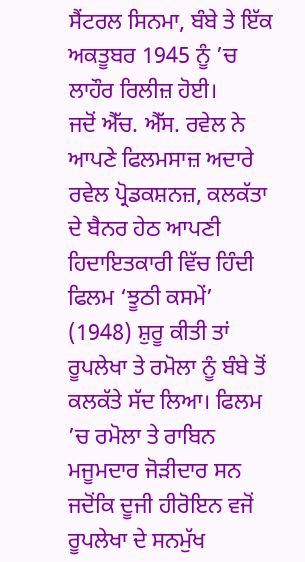ਸੈਂਟਰਲ ਸਿਨਮਾ, ਬੰਬੇ ਤੇ ਇੱਕ ਅਕਤੂਬਰ 1945 ਨੂੰ ’ਚ ਲਾਹੌਰ ਰਿਲੀਜ਼ ਹੋਈ।
ਜਦੋਂ ਐੱਚ. ਐੱਸ. ਰਵੇਲ ਨੇ ਆਪਣੇ ਫਿਲਮਸਾਜ਼ ਅਦਾਰੇ ਰਵੇਲ ਪ੍ਰੋਡਕਸ਼ਨਜ਼, ਕਲਕੱਤਾ ਦੇ ਬੈਨਰ ਹੇਠ ਆਪਣੀ ਹਿਦਾਇਤਕਾਰੀ ਵਿੱਚ ਹਿੰਦੀ ਫਿਲਮ ‘ਝੂਠੀ ਕਸਮੇਂ’ (1948) ਸ਼ੁਰੂ ਕੀਤੀ ਤਾਂ ਰੂਪਲੇਖਾ ਤੇ ਰਮੋਲਾ ਨੂੰ ਬੰਬੇ ਤੋਂ ਕਲਕੱਤੇ ਸੱਦ ਲਿਆ। ਫਿਲਮ ’ਚ ਰਮੋਲਾ ਤੇ ਰਾਬਿਨ ਮਜੂਮਦਾਰ ਜੋੜੀਦਾਰ ਸਨ ਜਦੋਂਕਿ ਦੂਜੀ ਹੀਰੋਇਨ ਵਜੋਂ ਰੂਪਲੇਖਾ ਦੇ ਸਨਮੁੱਖ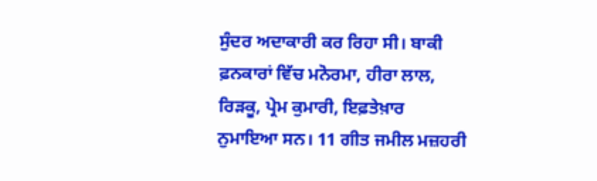ਸੁੰਦਰ ਅਦਾਕਾਰੀ ਕਰ ਰਿਹਾ ਸੀ। ਬਾਕੀ ਫ਼ਨਕਾਰਾਂ ਵਿੱਚ ਮਨੋਰਮਾ, ਹੀਰਾ ਲਾਲ, ਰਿੜਕੂ, ਪ੍ਰੇਮ ਕੁਮਾਰੀ, ਇਫ਼ਤੇਖ਼ਾਰ ਨੁਮਾਇਆ ਸਨ। 11 ਗੀਤ ਜਮੀਲ ਮਜ਼ਹਰੀ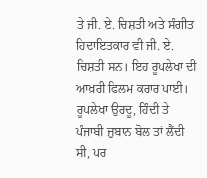ਤੇ ਜੀ. ਏ. ਚਿਸ਼ਤੀ ਅਤੇ ਸੰਗੀਤ ਹਿਦਾਇਤਕਾਰ ਵੀ ਜੀ. ਏ. ਚਿਸ਼ਤੀ ਸਨ। ਇਹ ਰੂਪਲੇਖਾ ਦੀ ਆਖ਼ਰੀ ਫਿਲਮ ਕਰਾਰ ਪਾਈ।
ਰੂਪਲੇਖਾ ਉਰਦੂ, ਹਿੰਦੀ ਤੇ ਪੰਜਾਬੀ ਜ਼ੁਬਾਨ ਬੋਲ ਤਾਂ ਲੈਂਦੀ ਸੀ, ਪਰ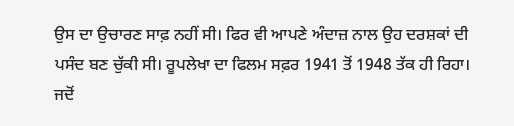ਉਸ ਦਾ ਉਚਾਰਣ ਸਾਫ਼ ਨਹੀਂ ਸੀ। ਫਿਰ ਵੀ ਆਪਣੇ ਅੰਦਾਜ਼ ਨਾਲ ਉਹ ਦਰਸ਼ਕਾਂ ਦੀ ਪਸੰਦ ਬਣ ਚੁੱਕੀ ਸੀ। ਰੂਪਲੇਖਾ ਦਾ ਫਿਲਮ ਸਫ਼ਰ 1941 ਤੋਂ 1948 ਤੱਕ ਹੀ ਰਿਹਾ। ਜਦੋਂ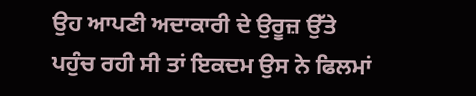ਉਹ ਆਪਣੀ ਅਦਾਕਾਰੀ ਦੇ ਉਰੂਜ਼ ਉੱਤੇ ਪਹੁੰਚ ਰਹੀ ਸੀ ਤਾਂ ਇਕਦਮ ਉਸ ਨੇ ਫਿਲਮਾਂ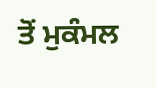ਤੋਂ ਮੁਕੰਮਲ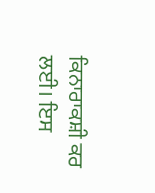ਕਿਨਾਰਾਕਸ਼ੀ ਕਰ ਲਈ। ਇਸ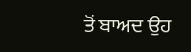ਤੋਂ ਬਾਅਦ ਉਹ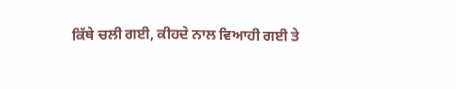ਕਿੱਥੇ ਚਲੀ ਗਈ, ਕੀਹਦੇ ਨਾਲ ਵਿਆਹੀ ਗਈ ਤੇ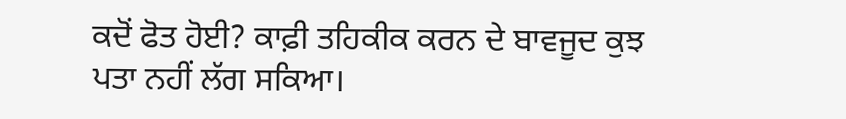ਕਦੋਂ ਫੋਤ ਹੋਈ? ਕਾਫ਼ੀ ਤਹਿਕੀਕ ਕਰਨ ਦੇ ਬਾਵਜੂਦ ਕੁਝ ਪਤਾ ਨਹੀਂ ਲੱਗ ਸਕਿਆ।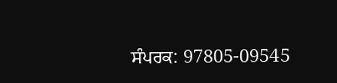ਸੰਪਰਕ: 97805-09545